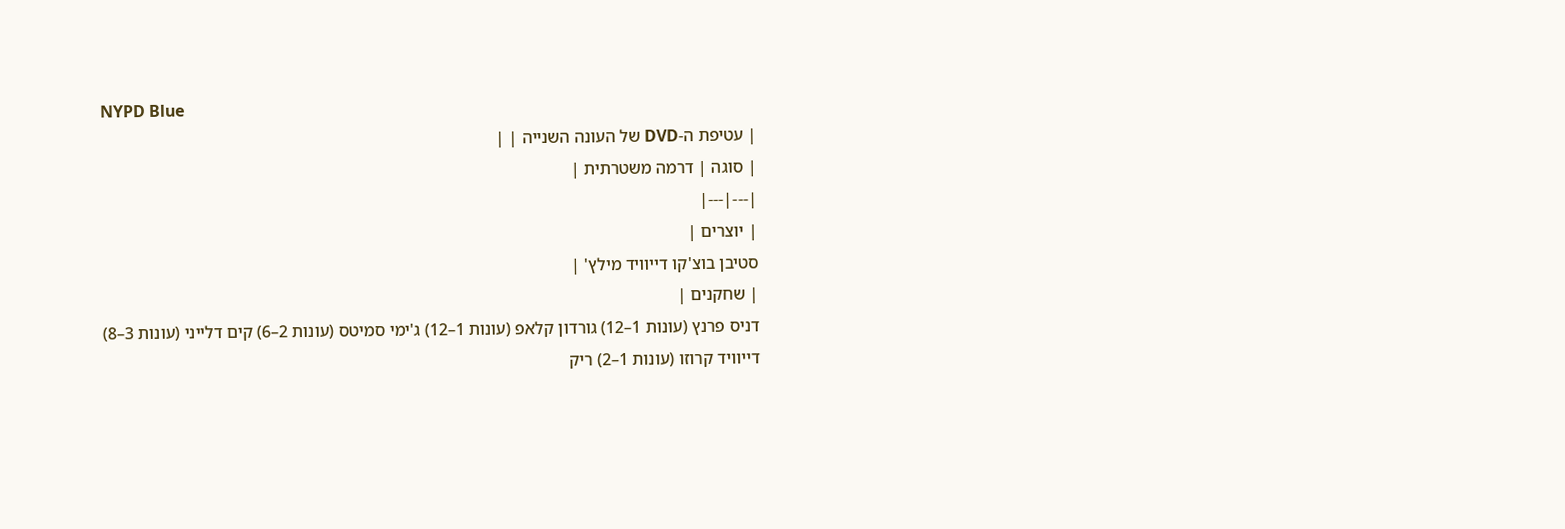NYPD Blue
| עטיפת ה-DVD של העונה השנייה | |
| סוגה | דרמה משטרתית |
|---|---|
| יוצרים |
סטיבן בוצ'קו דייוויד מילץ' |
| שחקנים |
דניס פרנץ (עונות 1–12) גורדון קלאפ (עונות 1–12) ג'ימי סמיטס (עונות 2–6) קים דלייני (עונות 3–8) דייוויד קרוזו (עונות 1–2) ריק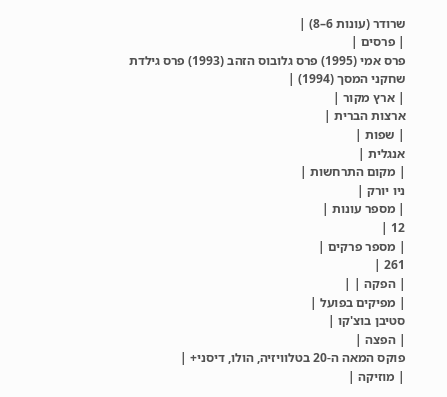שרודר (עונות 6–8) |
| פרסים |
פרס אמי (1995) פרס גלובוס הזהב (1993) פרס גילדת שחקני המסך (1994) |
| ארץ מקור |
ארצות הברית |
| שפות |
אנגלית |
| מקום התרחשות |
ניו יורק |
| מספר עונות |
12 |
| מספר פרקים |
261 |
| הפקה | |
| מפיקים בפועל |
סטיבן בוצ'קו |
| הפצה |
פוקס המאה ה-20 בטלוויזיה, הולו, דיסני+ |
| מוזיקה |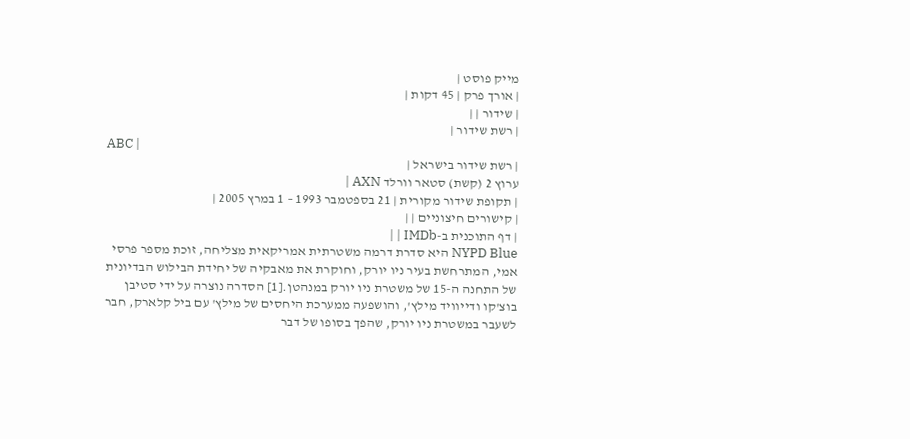מייק פוסט |
| אורך פרק | 45 דקות |
| שידור | |
| רשת שידור |
ABC |
| רשת שידור בישראל |
ערוץ 2 (קשת) סטאר וורלד AXN |
| תקופת שידור מקורית | 21 בספטמבר 1993 – 1 במרץ 2005 |
| קישורים חיצוניים | |
| דף התוכנית ב-IMDb | |
NYPD Blue היא סדרת דרמה משטרתית אמריקאית מצליחה, זוכת מספר פרסי אמי, המתרחשת בעיר ניו יורק, וחוקרת את מאבקיה של יחידת הבילוש הבדיונית של התחנה ה-15 של משטרת ניו יורק במנהטן.[1] הסדרה נוצרה על ידי סטיבן בוצ'קו ודייוויד מילץ', והושפעה ממערכת היחסים של מילץ' עם ביל קלארק, חבר לשעבר במשטרת ניו יורק, שהפך בסופו של דבר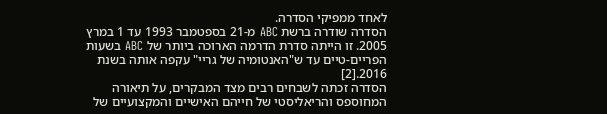לאחד ממפיקי הסדרה.
הסדרה שודרה ברשת ABC מ-21 בספטמבר 1993 עד 1 במרץ 2005. זו הייתה סדרת הדרמה הארוכה ביותר של ABC בשעות הפריים-טיים עד ש"האנטומיה של גריי" עקפה אותה בשנת 2016.[2]
הסדרה זכתה לשבחים רבים מצד המבקרים, על תיאורה המחוספס והריאליסטי של חייהם האישיים והמקצועיים של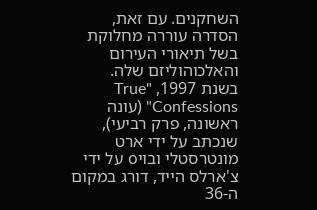השחקנים. עם זאת, הסדרה עוררה מחלוקת בשל תיאורי העירום והאלכוהוליזם שלה. בשנת 1997, "True Confessions" (עונה ראשונה, פרק רביעי), שנכתב על ידי ארט מונטרסטלי ובויo על ידי צ'ארלס הייד, דורג במקום ה-36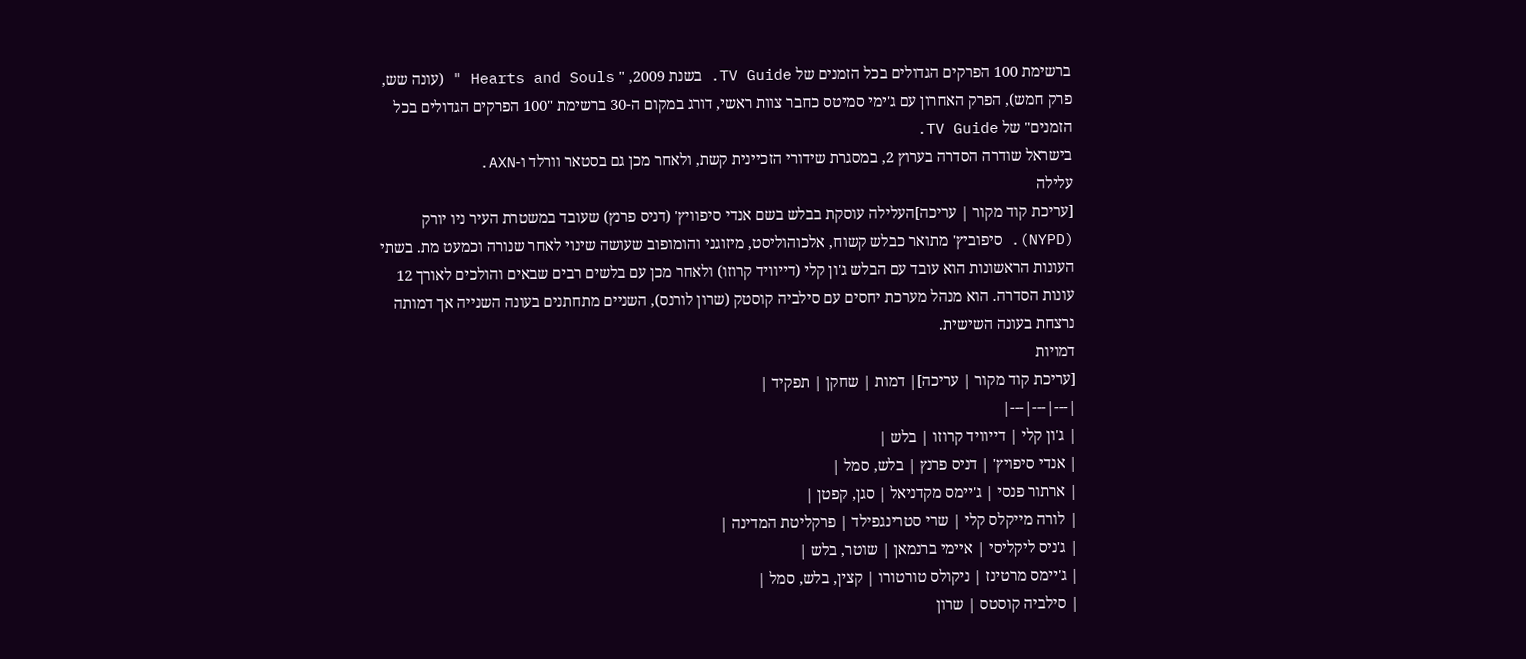ברשימת 100 הפרקים הגדולים בכל הזמנים של TV Guide. בשנת 2009, " Hearts and Souls " (עונה שש, פרק חמש), הפרק האחרון עם ג'ימי סמיטס כחבר צוות ראשי, דורג במקום ה-30 ברשימת "100 הפרקים הגדולים בכל הזמנים" של TV Guide.
בישראל שודרה הסדרה בערוץ 2, במסגרת שידורי הזכיינית קשת, ולאחר מכן גם בסטאר וורלד ו-AXN.
עלילה
[עריכת קוד מקור | עריכה]העלילה עוסקת בבלש בשם אנדי סיפוויץ' (דניס פרנץ) שעובד במשטרת העיר ניו יורק (NYPD). סיפוביץ' מתואר כבלש קשוח, אלכוהוליסט, מיזוגני והומופוב שעושה שינוי לאחר שנורה וכמעט מת. בשתי העונות הראשונות הוא עובד עם הבלש ג'ון קלי (דייוויד קרוזו) ולאחר מכן עם בלשים רבים שבאים והולכים לאורך 12 עונות הסדרה. הוא מנהל מערכת יחסים עם סילביה קוסטק (שרון לורנס), השניים מתחתנים בעונה השנייה אך דמותה נרצחת בעונה השישית.
דמויות
[עריכת קוד מקור | עריכה]| דמות | שחקן | תפקיד |
|---|---|---|
| ג'ון קלי | דייוויד קרוזו | בלש |
| אנדי סיפויץ' | דניס פרנץ | בלש, סמל |
| ארתור פנסי | ג'יימס מקדניאל | סגן, קפטן |
| לורה מייקלס קלי | שרי סטרינגפילד | פרקליטת המדינה |
| ג'ניס ליקליסי | איימי ברנמאן | שוטר, בלש |
| ג'יימס מרטינז | ניקולס טורטורו | קצין, בלש, סמל |
| סילביה קוסטס | שרון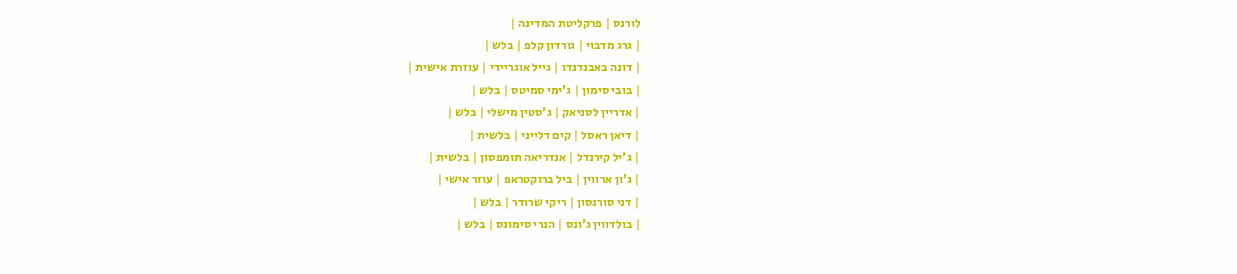לורנס | פרקליטת המדינה |
| גרג מדבוי | גורדון קלפ | בלש |
| דונה באבנדנדו | גייל אוגריידי | עוזרת אישית |
| בובי סימון | ג'ימי סמיטס | בלש |
| אדריין לסניאק | ג'סטין מישלי | בלש |
| דיאן ראסל | קים דלייני | בלשית |
| ג'יל קירנדל | אנדריאה תומפסון | בלשית |
| ג'ון ארווין | ביל ברוקטראפ | עוזר אישי |
| דני סורנסון | ריקי שרודר | בלש |
| בולדווין ג'ונס | הנרי סימונס | בלש |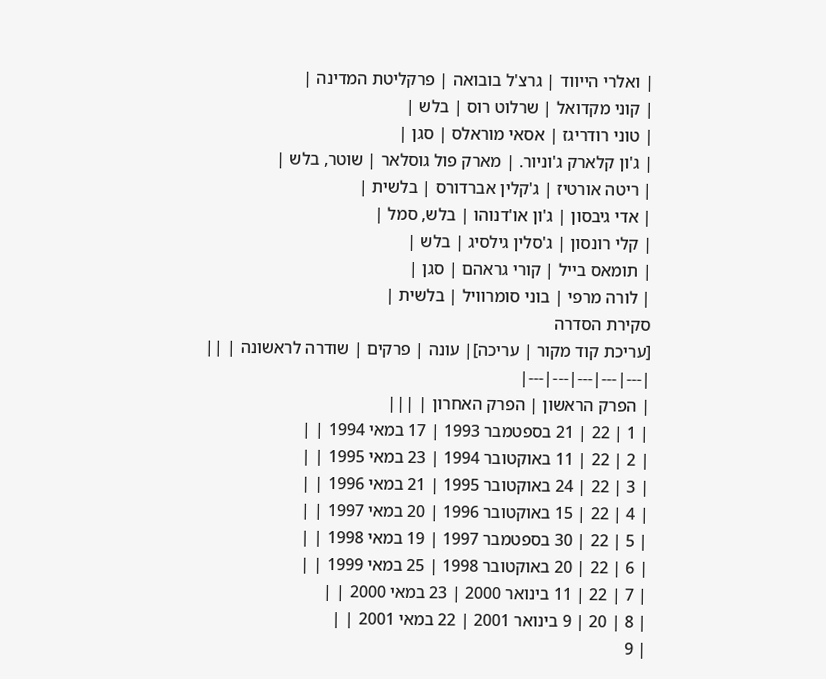| ואלרי הייווד | גרצ'ל בובואה | פרקליטת המדינה |
| קוני מקדואל | שרלוט רוס | בלש |
| טוני רודריגז | אסאי מוראלס | סגן |
| ג'ון קלארק ג'וניור. | מארק פול גוסלאר | שוטר, בלש |
| ריטה אורטיז | ג'קלין אברדורס | בלשית |
| אדי גיבסון | ג'ון או'דנוהו | בלש, סמל |
| קלי רונסון | ג'סלין גילסיג | בלש |
| תומאס בייל | קורי גראהם | סגן |
| לורה מרפי | בוני סומרוויל | בלשית |
סקירת הסדרה
[עריכת קוד מקור | עריכה]| עונה | פרקים | שודרה לראשונה | ||
|---|---|---|---|---|
| הפרק הראשון | הפרק האחרון | |||
| 1 | 22 | 21 בספטמבר 1993 | 17 במאי 1994 | |
| 2 | 22 | 11 באוקטובר 1994 | 23 במאי 1995 | |
| 3 | 22 | 24 באוקטובר 1995 | 21 במאי 1996 | |
| 4 | 22 | 15 באוקטובר 1996 | 20 במאי 1997 | |
| 5 | 22 | 30 בספטמבר 1997 | 19 במאי 1998 | |
| 6 | 22 | 20 באוקטובר 1998 | 25 במאי 1999 | |
| 7 | 22 | 11 בינואר 2000 | 23 במאי 2000 | |
| 8 | 20 | 9 בינואר 2001 | 22 במאי 2001 | |
| 9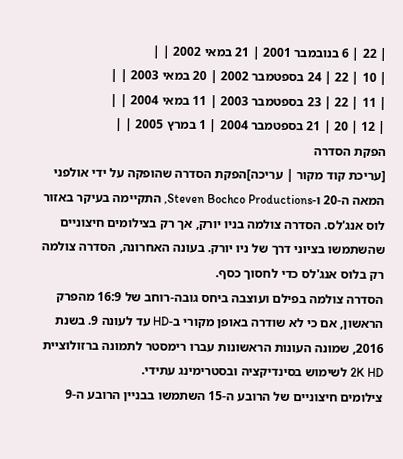| 22 | 6 בנובמבר 2001 | 21 במאי 2002 | |
| 10 | 22 | 24 בספטמבר 2002 | 20 במאי 2003 | |
| 11 | 22 | 23 בספטמבר 2003 | 11 במאי 2004 | |
| 12 | 20 | 21 בספטמבר 2004 | 1 במרץ 2005 | |
הפקת הסדרה
[עריכת קוד מקור | עריכה]הפקת הסדרה שהופקה על ידי אולפני המאה ה-20 ו-Steven Bochco Productions, התקיימה בעיקר באזור לוס אנג'לס. הסדרה צולמה בניו יורק, אך רק בצילומים חיצוניים שהשתמשו בציוני דרך של ניו יורק. בעונה האחרונה, הסדרה צולמה רק בלוס אנג'לס כדי לחסוך כסף.
הסדרה צולמה בפילם ועוצבה ביחס גובה-רוחב של 16:9 מהפרק הראשון, אם כי לא שודרה באופן מקורי ב-HD עד לעונה 9. בשנת 2016, שמונה העונות הראשונות עברו רימסטר לתמונה ברזולוציית 2K HD לשימוש בסינדיקציה ובסטרימינג עתידי.
צילומים חיצוניים של הרובע ה-15 השתמשו בבניין הרובע ה-9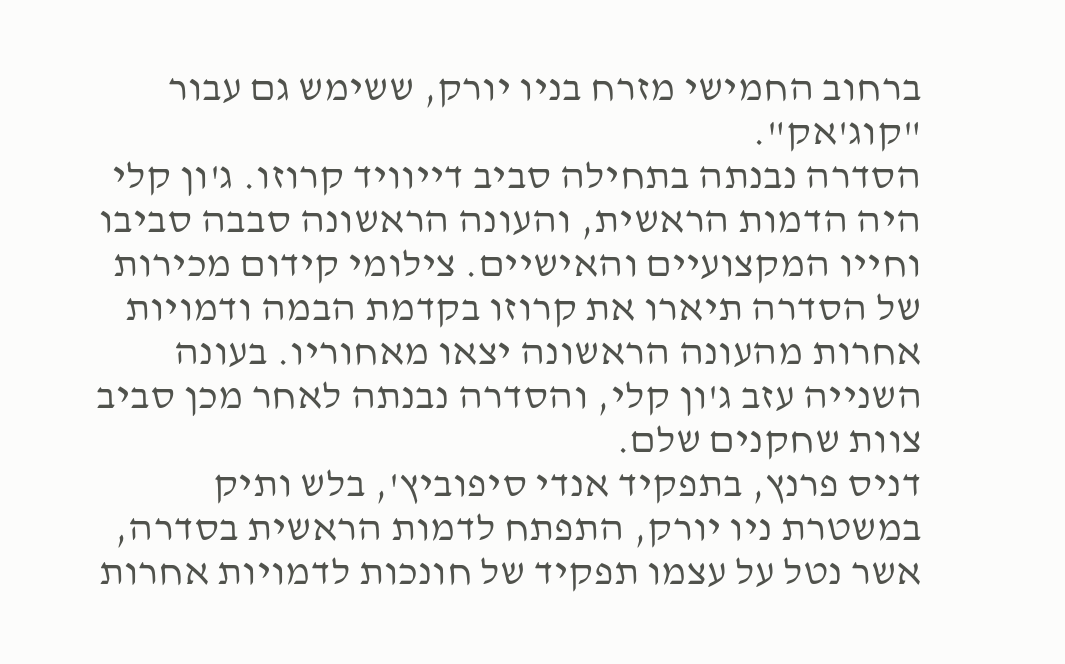ברחוב החמישי מזרח בניו יורק, ששימש גם עבור "קוג'אק".
הסדרה נבנתה בתחילה סביב דייוויד קרוזו. ג'ון קלי היה הדמות הראשית, והעונה הראשונה סבבה סביבו וחייו המקצועיים והאישיים. צילומי קידום מכירות של הסדרה תיארו את קרוזו בקדמת הבמה ודמויות אחרות מהעונה הראשונה יצאו מאחוריו. בעונה השנייה עזב ג'ון קלי, והסדרה נבנתה לאחר מכן סביב צוות שחקנים שלם.
דניס פרנץ, בתפקיד אנדי סיפוביץ', בלש ותיק במשטרת ניו יורק, התפתח לדמות הראשית בסדרה, אשר נטל על עצמו תפקיד של חונכות לדמויות אחרות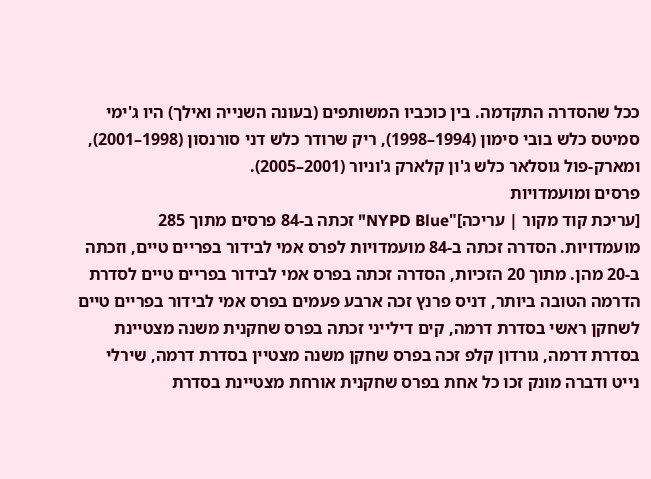ככל שהסדרה התקדמה. בין כוכביו המשותפים (בעונה השנייה ואילך) היו ג'ימי סמיטס כלש בובי סימון (1994–1998), ריק שרודר כלש דני סורנסון (1998–2001), ומארק-פול גוסלאר כלש ג'ון קלארק ג'וניור (2001–2005).
פרסים ומועמדויות
[עריכת קוד מקור | עריכה]"NYPD Blue" זכתה ב-84 פרסים מתוך 285 מועמדויות. הסדרה זכתה ב-84 מועמדויות לפרס אמי לבידור בפריים טיים, וזכתה ב-20 מהן. מתוך 20 הזכיות, הסדרה זכתה בפרס אמי לבידור בפריים טיים לסדרת הדרמה הטובה ביותר, דניס פרנץ זכה ארבע פעמים בפרס אמי לבידור בפריים טיים לשחקן ראשי בסדרת דרמה, קים דילייני זכתה בפרס שחקנית משנה מצטיינת בסדרת דרמה, גורדון קלפ זכה בפרס שחקן משנה מצטיין בסדרת דרמה, שירלי נייט ודברה מונק זכו כל אחת בפרס שחקנית אורחת מצטיינת בסדרת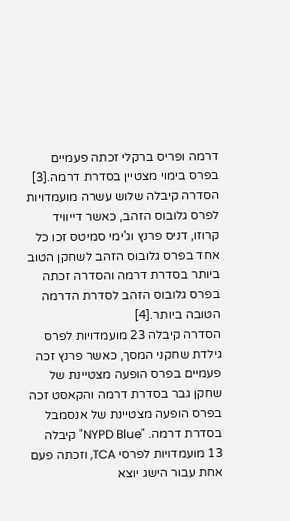דרמה ופריס ברקלי זכתה פעמיים בפרס בימוי מצטיין בסדרת דרמה.[3]
הסדרה קיבלה שלוש עשרה מועמדויות לפרס גלובוס הזהב, כאשר דייוויד קרוזו, דניס פרנץ וג'ימי סמיטס זכו כל אחד בפרס גלובוס הזהב לשחקן הטוב ביותר בסדרת דרמה והסדרה זכתה בפרס גלובוס הזהב לסדרת הדרמה הטובה ביותר.[4]
הסדרה קיבלה 23 מועמדויות לפרס גילדת שחקני המסך, כאשר פרנץ זכה פעמיים בפרס הופעה מצטיינת של שחקן גבר בסדרת דרמה והקאסט זכה בפרס הופעה מצטיינת של אנסמבל בסדרת דרמה. "NYPD Blue" קיבלה 13 מועמדויות לפרסי TCA, וזכתה פעם אחת עבור הישג יוצא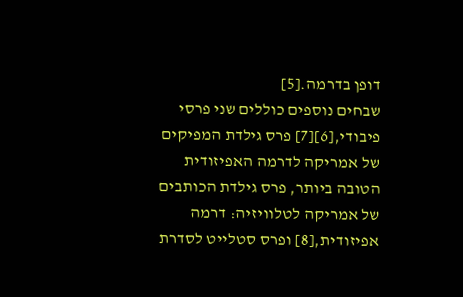דופן בדרמה.[5]
שבחים נוספים כוללים שני פרסי פיבודי,[6][7] פרס גילדת המפיקים של אמריקה לדרמה האפיזודית הטובה ביותר, פרס גילדת הכותבים של אמריקה לטלוויזיה: דרמה אפיזודית,[8] ופרס סטלייט לסדרת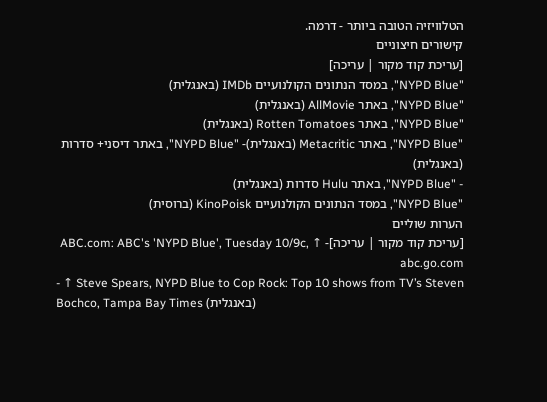הטלוויזיה הטובה ביותר - דרמה.
קישורים חיצוניים
[עריכת קוד מקור | עריכה]
"NYPD Blue", במסד הנתונים הקולנועיים IMDb (באנגלית)
"NYPD Blue", באתר AllMovie (באנגלית)
"NYPD Blue", באתר Rotten Tomatoes (באנגלית)
"NYPD Blue", באתר Metacritic (באנגלית)- "NYPD Blue", באתר דיסני+ סדרות (באנגלית)
- "NYPD Blue", באתר Hulu סדרות (באנגלית)
"NYPD Blue", במסד הנתונים הקולנועיים KinoPoisk (ברוסית)
הערות שוליים
[עריכת קוד מקור | עריכה]- ↑ ABC.com: ABC's 'NYPD Blue', Tuesday 10/9c, abc.go.com
- ↑ Steve Spears, NYPD Blue to Cop Rock: Top 10 shows from TV’s Steven Bochco, Tampa Bay Times (באנגלית)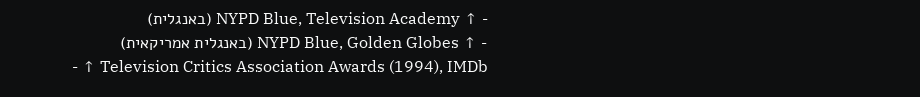- ↑ NYPD Blue, Television Academy (באנגלית)
- ↑ NYPD Blue, Golden Globes (באנגלית אמריקאית)
- ↑ Television Critics Association Awards (1994), IMDb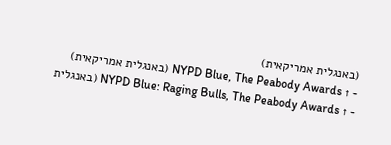(באנגלית אמריקאית)
- ↑ NYPD Blue, The Peabody Awards (באנגלית אמריקאית)
- ↑ NYPD Blue: Raging Bulls, The Peabody Awards (באנגלית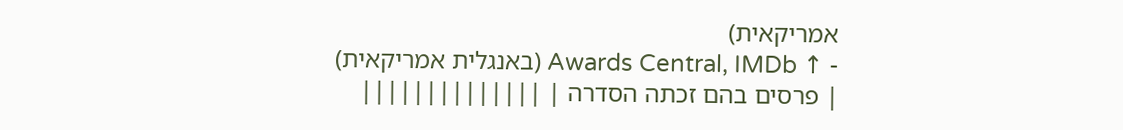אמריקאית)
- ↑ Awards Central, IMDb (באנגלית אמריקאית)
| פרסים בהם זכתה הסדרה | ||||||||||||||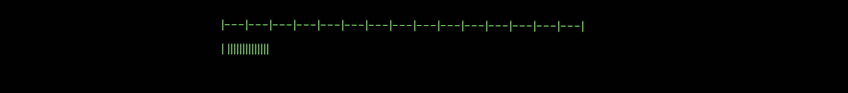|---|---|---|---|---|---|---|---|---|---|---|---|---|---|---|
| ||||||||||||||